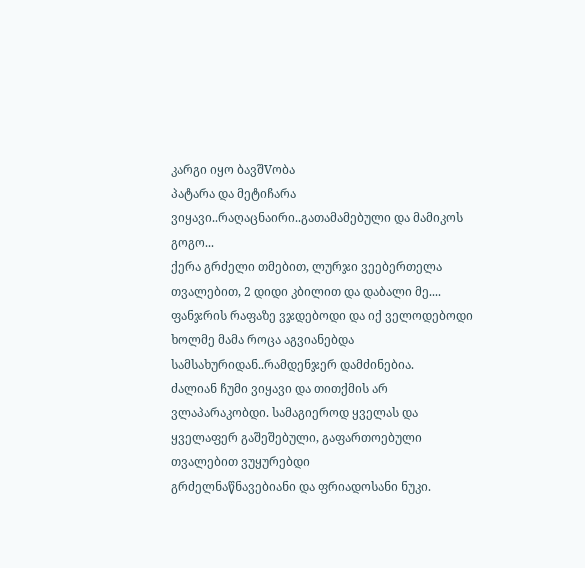კარგი იყო ბავშVობა
პატარა და მეტიჩარა ვიყავი..რაღაცნაირი..გათამამებული და მამიკოს გოგო...
ქერა გრძელი თმებით, ლურჯი ვეებერთელა თვალებით, 2 დიდი კბილით და დაბალი მე....
ფანჯრის რაფაზე ვჯდებოდი და იქ ველოდებოდი ხოლმე მამა როცა აგვიანებდა სამსახურიდან..რამდენჯერ დამძინებია.
ძალიან ჩუმი ვიყავი და თითქმის არ ვლაპარაკობდი. სამაგიეროდ ყველას და ყველაფერ გაშეშებული, გაფართოებული თვალებით ვუყურებდი
გრძელნაწნავებიანი და ფრიადოსანი ნუკი.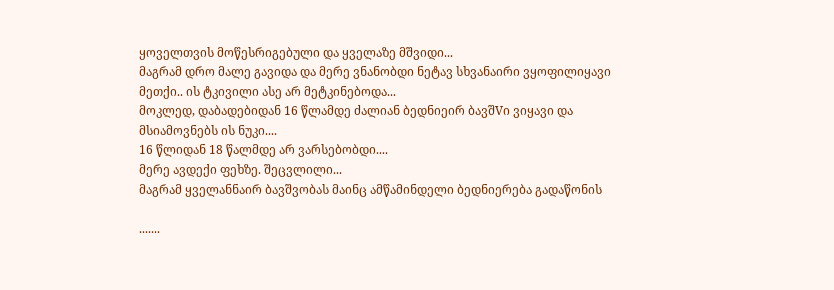ყოველთვის მოწესრიგებული და ყველაზე მშვიდი...
მაგრამ დრო მალე გავიდა და მერე ვნანობდი ნეტავ სხვანაირი ვყოფილიყავი მეთქი.. ის ტკივილი ასე არ მეტკინებოდა...
მოკლედ, დაბადებიდან 16 წლამდე ძალიან ბედნიეირ ბავშVი ვიყავი და მსიამოვნებს ის ნუკი....
16 წლიდან 18 წალმდე არ ვარსებობდი....
მერე ავდექი ფეხზე. შეცვლილი...
მაგრამ ყველანნაირ ბავშვობას მაინც ამწამინდელი ბედნიერება გადაწონის

.......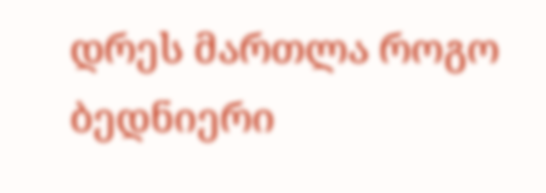დრეს მართლა როგო ბედნიერი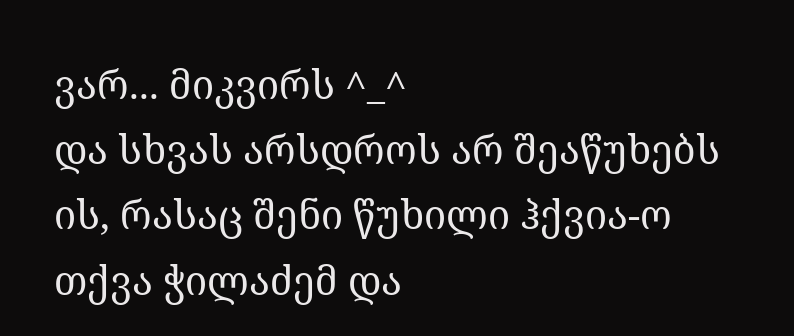ვარ... მიკვირს ^_^
და სხვას არსდროს არ შეაწუხებს ის, რასაც შენი წუხილი ჰქვია-ო თქვა ჭილაძემ და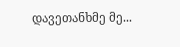დავეთანხმე მე...